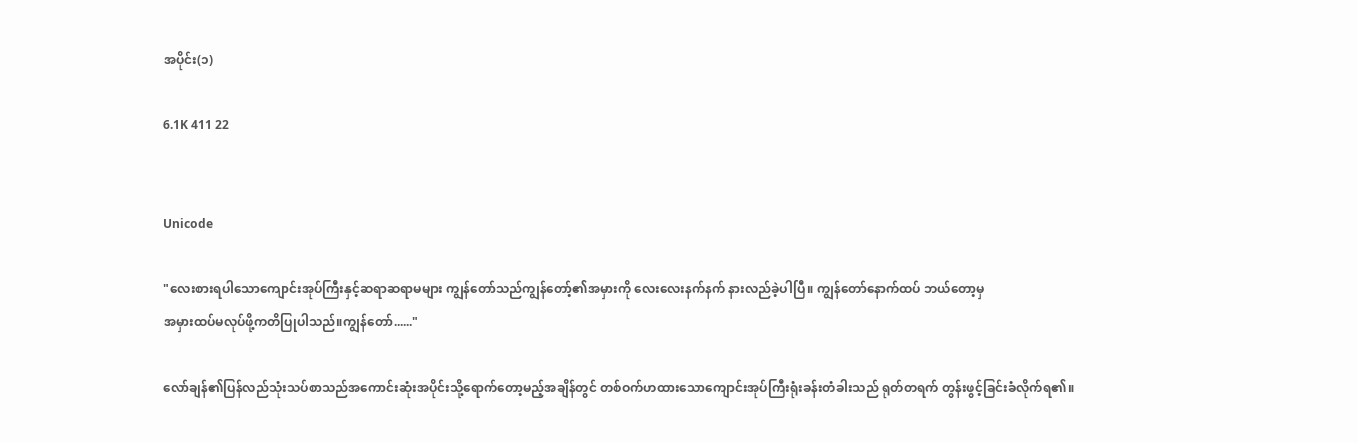အပိုင်း(၁)

6.1K 411 22


Unicode

"လေးစားရပါသောကျောင်းအုပ်ကြီးနှင့်ဆရာဆရာမများ ကျွန်တော်သည်ကျွန်တော့်၏အမှားကို လေးလေးနက်နက် နားလည်ခဲ့ပါပြီ။ ကျွန်တော်နောက်ထပ် ဘယ်တော့မှ
အမှားထပ်မလုပ်ဖို့ကတိပြုပါသည်။ကျွန်တော်......"

လော်ချန်၏ပြန်လည်သုံးသပ်စာသည်အကောင်းဆုံးအပိုင်းသို့ရောက်တော့မည့်အချိန်တွင် တစ်ဝက်ဟထားသောကျောင်းအုပ်ကြီးရုံးခန်းတံခါးသည် ရုတ်တရက် တွန်းဖွင့်ခြင်းခံလိုက်ရ၏။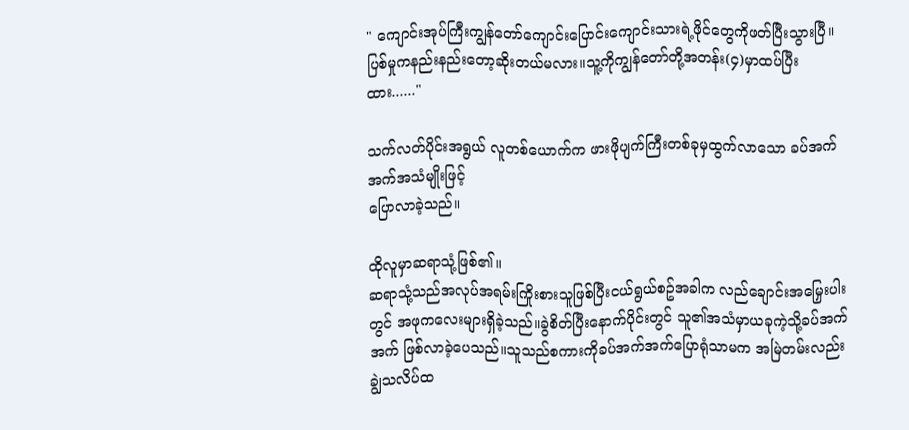" ကျောင်းအုပ်ကြီးကျွန်တော်ကျောင်းပြောင်းကျောင်းသားရဲ့ဖိုင်တွေကိုဖတ်ပြီးသွားပြီ။ပြစ်မှုကနည်းနည်းတော့ဆိုးတယ်မလား။သူ့ကိုကျွန်တော်တို့အတန်း(၄)မှာထပ်ပြီးထား......"

သက်လတ်ပိုင်းအရွယ် လူတစ်ယောက်က ဖားဖိုပျက်ကြီးတစ်ခုမှထွက်လာသော ခပ်အက်အက်အသံမျိုးဖြင့်
ပြောလာခဲ့သည်။

ထိုလူမှာဆရာသုံ့ဖြစ်၏။
ဆရာသုံ့သည်အလုပ်အရမ်းကြိုးစားသူဖြစ်ပြီးငယ်ရွယ်စဥ်အခါက လည်ချောင်းအမြှေးပါးတွင် အဖုကလေးများရှိခဲ့သည်။ခွဲစိတ်ပြီးနောက်ပိုင်းတွင် သူ၏အသံမှာယခုကဲ့သို့ခပ်အက်အက် ဖြစ်လာခဲ့ပေသည်။သူသည်စကားကိုခပ်အက်အက်ပြောရုံသာမက အမြဲတမ်းလည်း
ချွဲသလိပ်ထ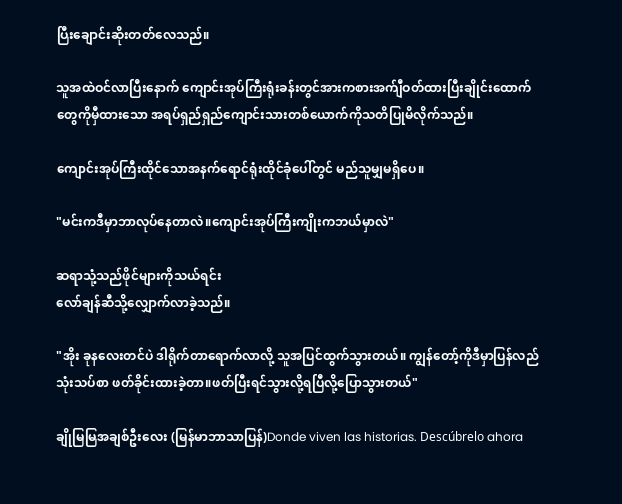ပြီးချောင်းဆိုးတတ်လေသည်။

သူအထဲဝင်လာပြီးနောက် ကျောင်းအုပ်ကြီးရုံးခန်းတွင်အားကစားအက်ျီဝတ်ထားပြီးချိုင်းထောက်တွေကိုမှီထားသော အရပ်ရှည်ရှည်ကျောင်းသားတစ်ယောက်ကိုသတိပြုမိလိုက်သည်။

ကျောင်းအုပ်ကြီးထိုင်သောအနက်ရောင်ရုံးထိုင်ခုံပေါ်တွင် မည်သူမျှမရှိပေ။

"မင်းကဒီမှာဘာလုပ်နေတာလဲ။ကျောင်းအုပ်ကြီးကျိုးကဘယ်မှာလဲ"

ဆရာသုံ့သည်ဖိုင်များကိုသယ်ရင်း
လော်ချန်ဆီသို့လျှောက်လာခဲ့သည်။

"အိုး ခုနလေးတင်ပဲ ဒါရိုက်တာရောက်လာလို့ သူအပြင်ထွက်သွားတယ်။ ကျွန်တော့်ကိုဒီမှာပြန်လည်သုံးသပ်စာ ဖတ်ခိုင်းထားခဲ့တာ။ဖတ်ပြီးရင်သွားလို့ရပြီလို့ပြောသွားတယ်"

ချိုမြမြအချစ်ဦးလေး (မြန်မာဘာသာပြန်)Donde viven las historias. Descúbrelo ahora